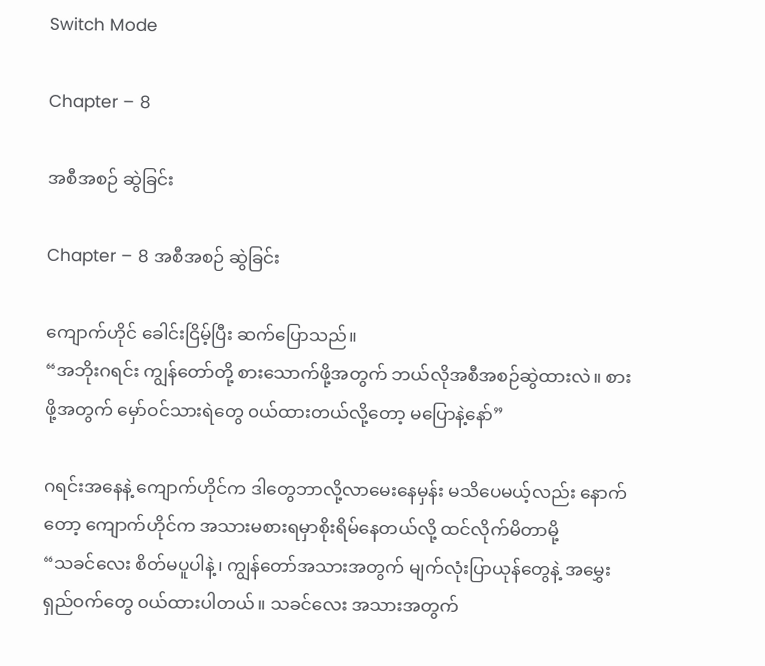Switch Mode

Chapter – 8

အစီအစဉ် ဆွဲခြင်း

Chapter – 8 အစီအစဉ် ဆွဲခြင်း

ကျောက်ဟိုင် ခေါင်းငြိမ့်ပြီး ဆက်ပြောသည်။
“အဘိုးဂရင်း ကျွန်တော်တို့ စားသောက်ဖို့အတွက် ဘယ်လိုအစီအစဉ်ဆွဲထားလဲ။ စားဖို့အတွက် မှော်ဝင်သားရဲတွေ ၀ယ်ထားတယ်လို့တော့ မပြောနဲ့နော်”

ဂရင်းအနေနဲ့ ကျောက်ဟိုင်က ဒါတွေဘာလို့လာမေးနေမှန်း မသိပေမယ့်လည်း နောက်တော့ ကျောက်ဟိုင်က အသားမစားရမှာစိုးရိမ်နေတယ်လို့ ထင်လိုက်မိတာမို့
“သခင်လေး စိတ်မပူပါနဲ့၊ ကျွန်တော်အသားအတွက် မျက်လုံးပြာယုန်တွေနဲ့ အမွှေးရှည်ဝက်တွေ ၀ယ်ထားပါတယ်။ သခင်လေး အသားအတွက်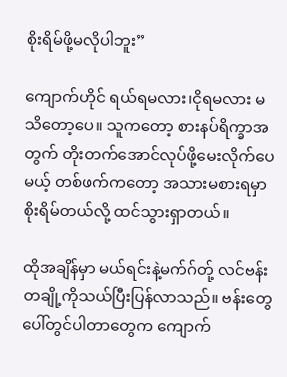စိုးရိမ်ဖို့မလိုပါဘူး”

ကျောက်ဟိုင် ရယ်ရမလား၊ငိုရမလား မသိတော့ပေ။ သူကတော့ စားနပ်ရိက္ခာအတွက် တိုးတက်အောင်လုပ်ဖို့မေးလိုက်ပေမယ့် တစ်ဖက်ကတော့ အသားမစားရမှာစိုးရိမ်တယ်လို့ ထင်သွားရှာတယ်။

ထိုအချိန်မှာ မယ်ရင်းနဲ့မက်ဂ်တ်ု့ လင်ဗန်းတချို့ကိုသယ်ပြီးပြန်လာသည်။ ဗန်းတွေပေါ်တွင်ပါတာတွေက ကျောက်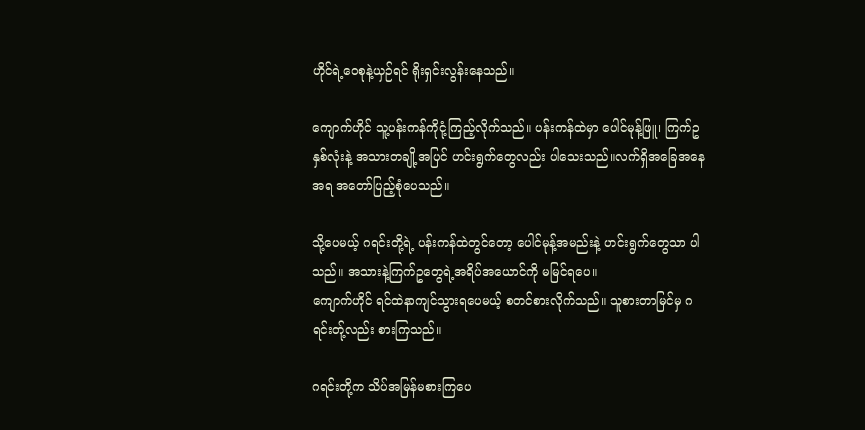ဟိုင်ရဲ့ဝေစုနဲ့ယှဉ်ရင် ရိုးရှင်းလွန်းနေသည်။

ကျောက်ဟိုင် သူ့ပန်းကန်ကိုငုံ့ကြည့်လိုက်သည်။ ပန်းကန်ထဲမှာ ပေါင်မုန့်ဖြူ၊ ကြက်ဥနှစ်လုံးနဲ့ အသားတချို့အပြင် ဟင်းရွက်တွေလည်း ပါသေးသည်။လက်ရှိအခြေအနေအရ အတော်ပြည့်စုံပေသည်။

သို့ပေမယ့် ဂရင်းတို့ရဲ့ ပန်းကန်ထဲတွင်တော့ ပေါင်မုန့်အမည်းနဲ့ ဟင်းရွက်တွေသာ ပါသည်။ အသားနဲ့ကြက်ဥတွေရဲ့အရိပ်အယောင်ကို မမြင်ရပေ။
ကျောက်ဟိုင် ရင်ထဲနာကျင်သွားရပေမယ့် စတင်စားလိုက်သည်။ သူစားတာမြင်မှ ဂရင်းတ်ု့လည်း စားကြသည်။

ဂရင်းတို့က သိပ်အမြန်မစားကြပေ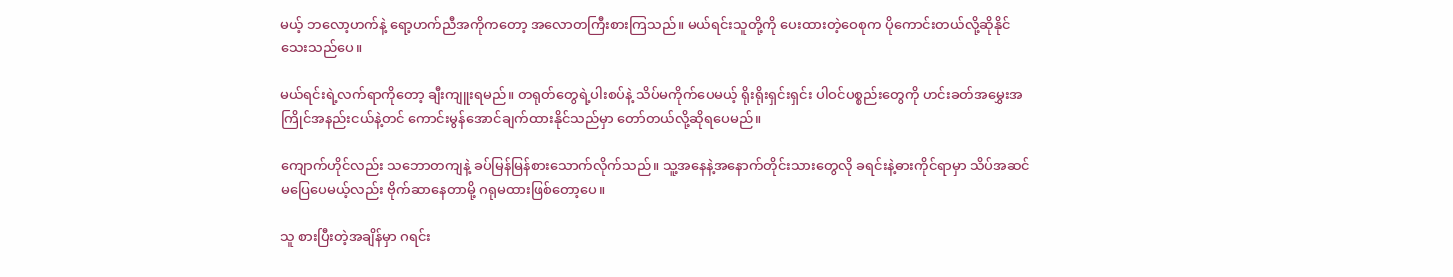မယ့် ဘလော့ဟက်နဲ့ ရော့ဟက်ညီအကိုကတော့ အလောတကြီးစားကြသည်။ မယ်ရင်းသူတို့ကို ပေးထားတဲ့ဝေစုက ပိုကောင်းတယ်လို့ဆိုနိုင်သေးသည်ပေ။

မယ်ရင်းရဲ့လက်ရာကိုတော့ ချီးကျူးရမည်။ တရုတ်တွေရဲ့ပါးစပ်နဲ့ သိပ်မကိုက်ပေမယ့် ရိုးရိုးရှင်းရှင်း ပါဝင်ပစ္စည်းတွေကို ဟင်းခတ်အမွှေးအကြိုင်အနည်းငယ်နဲ့တင် ကောင်းမွန်အောင်ချက်ထားနိုင်သည်မှာ တော်တယ်လို့ဆိုရပေမည်။

ကျောက်ဟိုင်လည်း သဘောတကျနဲ့ ခပ်မြန်မြန်စားသောက်လိုက်သည်။ သူ့အနေနဲ့အနောက်တိုင်းသားတွေလို ခရင်းနဲ့ဓားကိုင်ရာမှာ သိပ်အဆင်မပြေပေမယ့်လည်း ဗိုက်ဆာနေတာမို့ ဂရုမထားဖြစ်တော့ပေ။

သူ စားပြီးတဲ့အချိန်မှာ ဂရင်း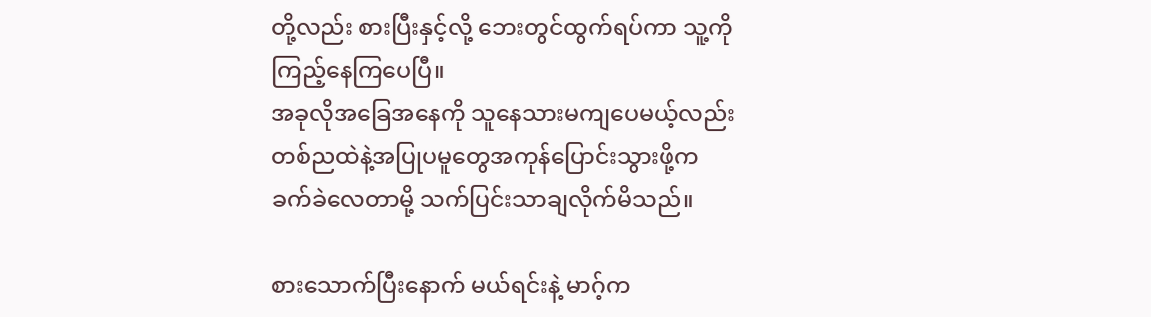တို့လည်း စားပြီးနှင့်လို့ ဘေးတွင်ထွက်ရပ်ကာ သူ့ကိုကြည့်နေကြပေပြီ။
အခုလိုအခြေအနေကို သူနေသားမကျပေမယ့်လည်း တစ်ညထဲနဲ့အပြုပမူတွေအကုန်ပြောင်းသွားဖို့က ခက်ခဲလေတာမို့ သက်ပြင်းသာချလိုက်မိသည်။

စားသောက်ပြီးနောက် မယ်ရင်းနဲ့ မာဂ့်က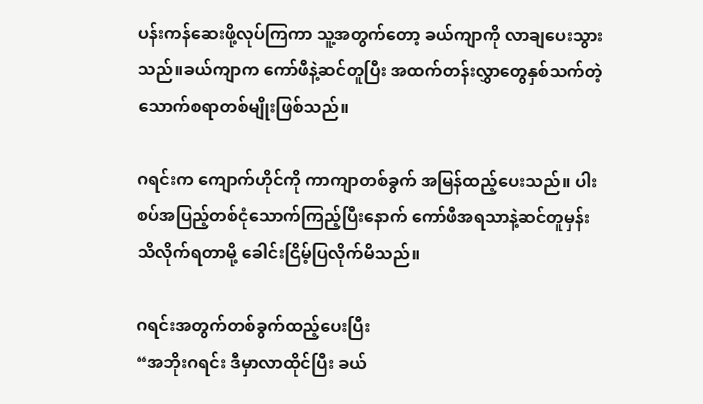ပန်းကန်ဆေးဖို့လုပ်ကြကာ သူ့အတွက်တော့ ခယ်ကျာကို လာချပေးသွားသည်။ခယ်ကျာက ကော်ဖီနဲ့ဆင်တူပြီး အထက်တန်းလွှာတွေနှစ်သက်တဲ့ သောက်စရာတစ်မျိုးဖြစ်သည်။

ဂရင်းက ကျောက်ဟိုင်ကို ကာကျာတစ်ခွက် အမြန်ထည့်ပေးသည်။ ပါးစပ်အပြည့်တစ်ငုံသောက်ကြည့်ပြီးနောက် ကော်ဖီအရသာနဲ့ဆင်တူမှန်း သိလိုက်ရတာမို့ ခေါင်းငြိမ့်ပြလိုက်မိသည်။

ဂရင်းအတွက်တစ်ခွက်ထည့်ပေးပြီး
“အဘိုးဂရင်း ဒီမှာလာထိုင်ပြီး ခယ်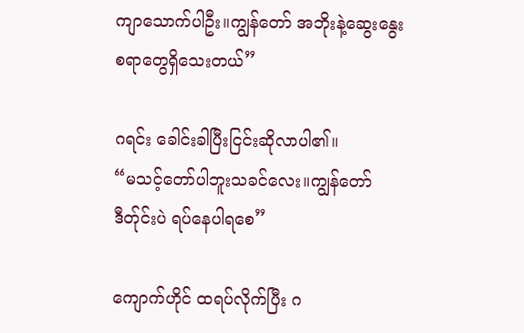ကျာသောက်ပါဦး။ကျွန်တော် အဘိုးနဲ့ဆွေးနွေးစရာတွေရှိသေးတယ်”

ဂရင်း ခေါင်းခါပြီးငြင်းဆိုလာပါ၏။
“မသင့်တော်ပါဘူးသခင်လေး။ကျွန်တော် ဒီတ်ုင်းပဲ ရပ်နေပါရစေ”

ကျောက်ဟိုင် ထရပ်လိုက်ပြီး ဂ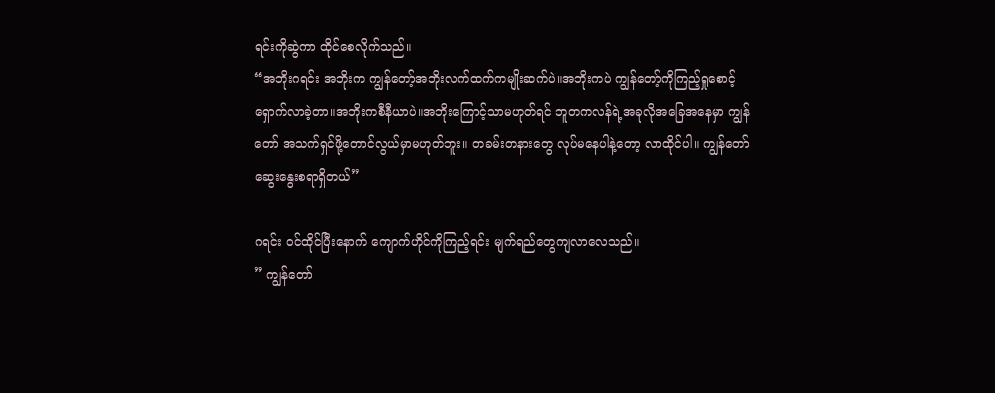ရင်းကိုဆွဲကာ ထိုင်စေလိုက်သည်။
“အဘိုးဂရင်း အဘိုးက ကျွန်တော့်အဘိုးလက်ထက်ကမျိုးဆက်ပဲ။အဘိုးကပဲ ကျွန်တော့်ကိုကြည့်ရှုစောင့်ရှောက်လာခဲ့တာ။အဘိုးကစီနီယာပဲ။အဘိုးကြောင့်သာမဟုတ်ရင် ဘူတကလန်ရဲ့အခုလိုအခြေအနေမှာ ကျွန်တော် အသက်ရှင်ဖို့တောင်လွယ်မှာမဟုတ်ဘူး။ တခမ်းတနားတွေ လုပ်မနေပါနဲ့တော့ လာထိုင်ပါ။ ကျွန်တော် ဆွေးနွေးစရာရှိတယ်”

ဂရင်း ၀င်ထိုင်ပြီးနောက် ကျောက်ဟိုင်ကိုကြည့်ရင်း မျက်ရည်တွေကျလာလေသည်။
” ကျွန်တော်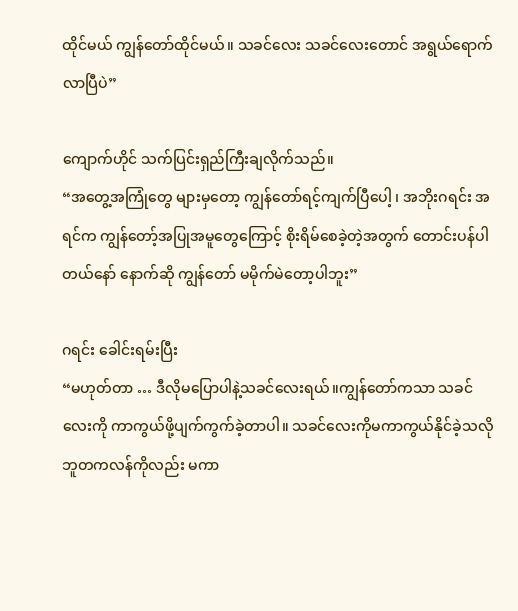ထိုင်မယ် ကျွန်တော်ထိုင်မယ်။ သခင်လေး သခင်လေးတောင် အရွယ်ရောက်လာပြီပဲ”

ကျောက်ဟိုင် သက်ပြင်းရှည်ကြီးချလိုက်သည်။
“အတွေ့အကြုံတွေ များမှတော့ ကျွန်တော်ရင့်ကျက်ပြီပေါ့ ၊ အဘိုးဂရင်း အရင်က ကျွန်တော့်အပြုအမူတွေကြောင့် စိုးရိမ်စေခဲ့တဲ့အတွက် တောင်းပန်ပါတယ်နော် နောက်ဆို ကျွန်တော် မမိုက်မဲတော့ပါဘူး”

ဂရင်း ခေါင်းရမ်းပြီး
“မဟုတ်တာ … ဒီလိုမပြောပါနဲ့သခင်လေးရယ်။ကျွန်တော်ကသာ သခင်လေးကို ကာကွယ်ဖို့ပျက်ကွက်ခဲ့တာပါ။ သခင်လေးကိုမကာကွယ်နိုင်ခဲ့သလို ဘူတကလန်ကိုလည်း မကာ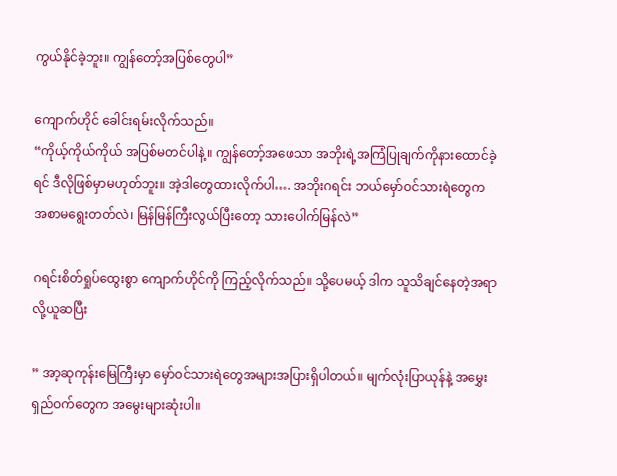ကွယ်နိုင်ခဲ့ဘူး။ ကျွန်တော့်အပြစ်တွေပါ”

ကျောက်ဟိုင် ခေါင်းရမ်းလိုက်သည်။
“ကိုယ့်ကိုယ်ကိုယ် အပြစ်မတင်ပါနဲ့။ ကျွန်တော့်အဖေသာ အဘိုးရဲ့အကြံပြုချက်ကိုနားထောင်ခဲ့ရင် ဒီလိုဖြစ်မှာမဟုတ်ဘူး။ အဲ့ဒါတွေထားလိုက်ပါ…. အဘိုးဂရင်း ဘယ်မှော်ဝင်သားရဲတွေက အစာမရွေးတတ်လဲ၊ မြန်မြန်ကြီးလွယ်ပြီးတော့ သားပေါက်မြန်လဲ”

ဂရင်းစိတ်ရှုပ်ထွေးစွာ ကျောက်ဟိုင်ကို ကြည့်လိုက်သည်။ သို့ပေမယ့် ဒါက သူသိချင်နေတဲ့အရာလို့ယူဆပြီး

” အာ့ဆုကုန်းမြေကြီးမှာ မှော်ဝင်သားရဲတွေအများအပြားရှိပါတယ်။ မျက်လုံးပြာယုန်နဲ့ အမွှေးရှည်ဝက်တွေက အမွေးများဆုံးပါ။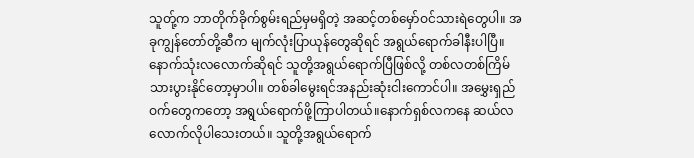သူတ်ု့က ဘာတိုက်ခိုက်စွမ်းရည်မှမရှိတဲ့ အဆင့်တစ်မှော်ဝင်သားရဲတွေပါ။ အခုကျွန်တော်တို့ဆီက မျက်လုံးပြာယုန်တွေဆိုရင် အရွယ်ရောက်ခါနီးပါပြီ။နောက်သုံးလလောက်ဆိုရင် သူတို့အရွယ်ရောက်ပြီဖြစ်လို့ တစ်လတစ်ကြိမ် သားပွားနိုင်တော့မှာပါ။ တစ်ခါမွေးရင်အနည်းဆုံးငါးကောင်ပါ။ အမွှေးရှည်ဝက်တွေကတော့ အရွယ်ရောက်ဖို့ကြာပါတယ်။နောက်ရှစ်လကနေ ဆယ်လလောက်လိုပါသေးတယ်။ သူတို့အရွယ်ရောက်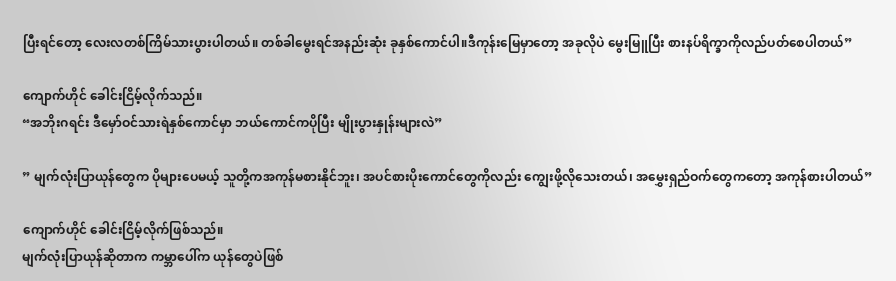ပြီးရင်တော့ လေးလတစ်ကြိမ်သားပွားပါတယ်။ တစ်ခါမွေးရင်အနည်းဆုံး ခုနှစ်ကောင်ပါ။ဒီကုန်းမြေမှာတော့ အခုလိုပဲ မွေးမြူပြီး စားနပ်ရိက္ခာကိုလည်ပတ်စေပါတယ်”

ကျောက်ဟိုင် ခေါင်းငြိမ့်လိုက်သည်။
“အဘိုးဂရင်း ဒီမှော်ဝင်သားရဲနှစ်ကောင်မှာ ဘယ်ကောင်ကပိုပြီး မျိုးပွားနှုန်းများလဲ”

” မျက်လုံးပြာယုန်တွေက ပိုများပေမယ့် သူတို့ကအကုန်မစားနိုင်ဘူး၊ အပင်စားပိုးကောင်တွေကိုလည်း ကျွေးဖို့လိုသေးတယ်၊ အမွှေးရှည်ဝက်တွေကတော့ အကုန်စားပါတယ်”

ကျောက်ဟိုင် ခေါင်းငြိမ့်လိုက်ဖြစ်သည်။
မျက်လုံးပြာယုန်ဆိုတာက ကမ္ဘာပေါ်က ယုန်တွေပဲဖြစ်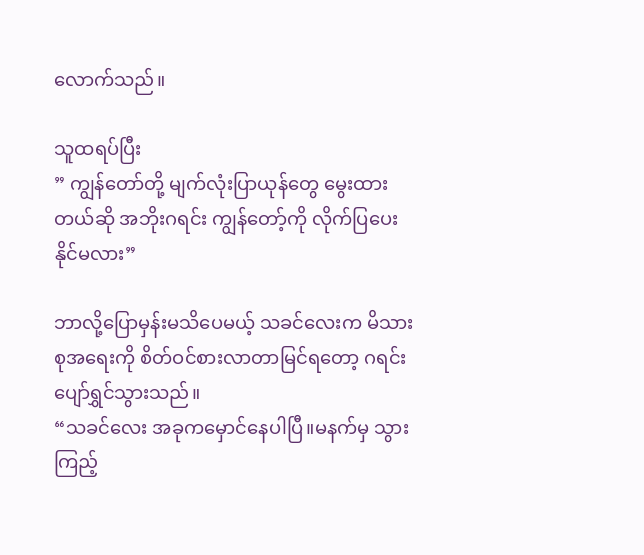လောက်သည်။

သူထရပ်ပြီး
” ကျွန်တော်တို့ မျက်လုံးပြာယုန်တွေ မွေးထားတယ်ဆို အဘိုးဂရင်း ကျွန်တော့်ကို လိုက်ပြပေးနိုင်မလား”

ဘာလို့ပြောမှန်းမသိပေမယ့် သခင်လေးက မိသားစုအရေးကို စိတ်ဝင်စားလာတာမြင်ရတော့ ဂရင်းပျော်ရွှင်သွားသည်။
“သခင်လေး အခုကမှောင်နေပါပြီ။မနက်မှ သွားကြည့်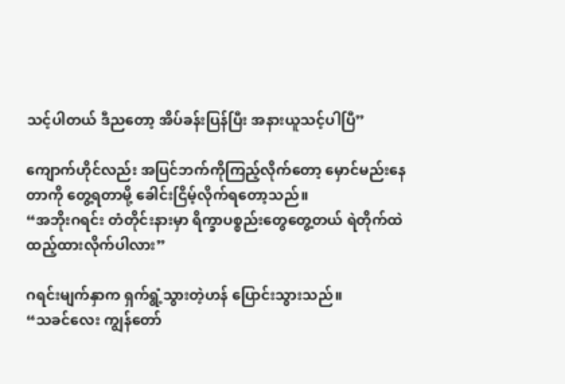သင့်ပါတယ် ဒီညတော့ အိပ်ခန်းပြန်ပြီး အနားယူသင့်ပါပြီ”

ကျောက်ဟိုင်လည်း အပြင်ဘက်ကိုကြည့်လိုက်တော့ မှောင်မည်းနေတာကို တွေ့ရတာမို့ ခေါင်းငြိမ့်လိုက်ရတော့သည်။
“အဘိုးဂရင်း တံတိုင်းနားမှာ ရိက္ခာပစ္စည်းတွေတွေ့တယ် ရဲတိုက်ထဲ ထည့်ထားလိုက်ပါလား”

ဂရင်းမျက်နှာက ရှက်ရွံ့သွားတဲ့ဟန် ပြောင်းသွားသည်။
“သခင်လေး ကျွန်တော်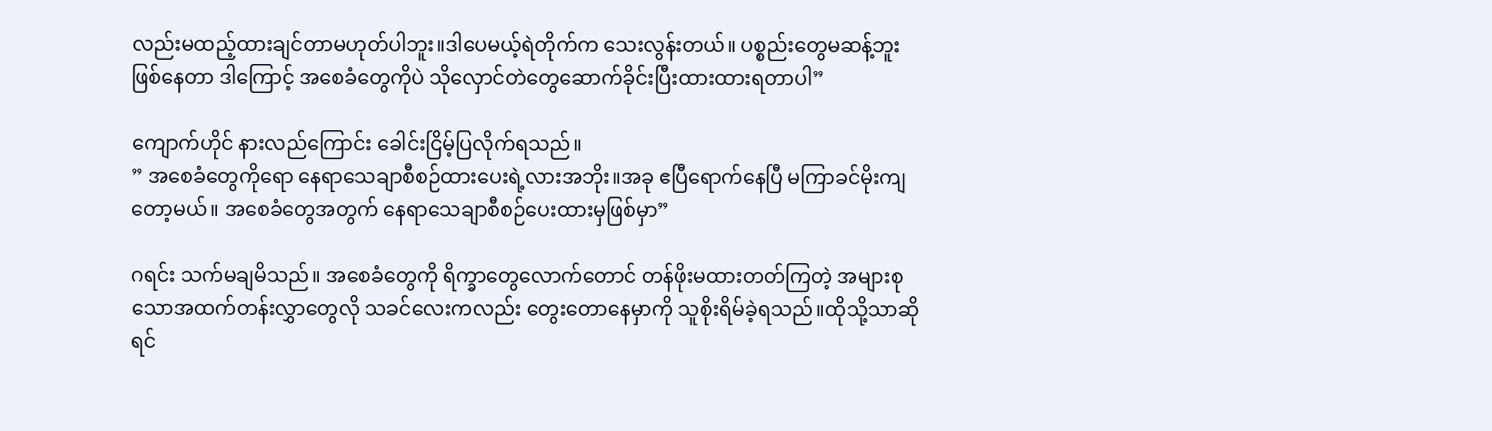လည်းမထည့်ထားချင်တာမဟုတ်ပါဘူး။ဒါပေမယ့်ရဲတိုက်က သေးလွန်းတယ်။ ပစ္စည်းတွေမဆန့်ဘူးဖြစ်နေတာ ဒါကြောင့် အစေခံတွေကိုပဲ သိုလှောင်တဲတွေဆောက်ခိုင်းပြီးထားထားရတာပါ”

ကျောက်ဟိုင် နားလည်ကြောင်း ခေါင်းငြိမ့်ပြလိုက်ရသည်။
” အစေခံတွေကိုရော နေရာသေချာစီစဉ်ထားပေးရဲ့လားအဘိုး။အခု ဧပြီရောက်နေပြီ မကြာခင်မိုးကျတော့မယ်။ အစေခံတွေအတွက် နေရာသေချာစီစဉ်ပေးထားမှဖြစ်မှာ”

ဂရင်း သက်မချမိသည်။ အစေခံတွေကို ရိက္ခာတွေလောက်တောင် တန်ဖိုးမထားတတ်ကြတဲ့ အများစုသောအထက်တန်းလွှာတွေလို သခင်လေးကလည်း တွေးတောနေမှာကို သူစိုးရိမ်ခဲ့ရသည်။ထိုသို့သာဆိုရင်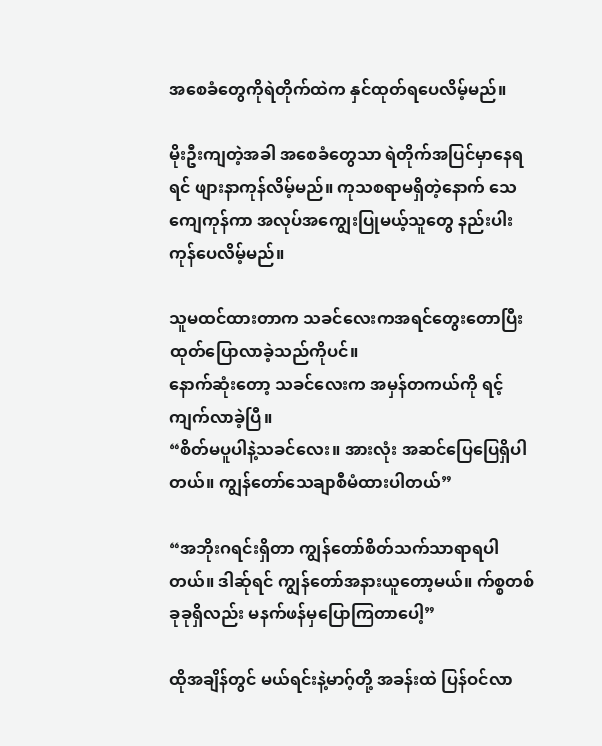အစေခံတွေကိုရဲတိုက်ထဲက နှင်ထုတ်ရပေလိမ့်မည်။

မိုးဦးကျတဲ့အခါ အစေခံတွေသာ ရဲတိုက်အပြင်မှာနေရရင် ဖျားနာကုန်လိမ့်မည်။ ကုသစရာမရှိတဲ့နောက် သေကျေကုန်ကာ အလုပ်အကျွေးပြုမယ့်သူတွေ နည်းပါးကုန်ပေလိမ့်မည်။

သူမထင်ထားတာက သခင်လေးကအရင်တွေးတောပြီးထုတ်ပြောလာခဲ့သည်ကိုပင်။
နောက်ဆုံးတော့ သခင်လေးက အမှန်တကယ်ကို ရင့်ကျက်လာခဲ့ပြီ။
“စိတ်မပူပါနဲ့သခင်လေး။ အားလုံး အဆင်ပြေပြေရှိပါတယ်။ ကျွန်တော်သေချာစီမံထားပါတယ်”

“အဘိုးဂရင်းရှိတာ ကျွန်တော်စိတ်သက်သာရာရပါတယ်။ ဒါဆ်ုရင် ကျွန်တော်အနားယူတော့မယ်။ က်စ္စတစ်ခုခုရှိလည်း မနက်ဖန်မှပြောကြတာပေါ့”

ထိုအချိန်တွင် မယ်ရင်းနဲ့မာဂ့်တို့ အခန်းထဲ ပြန်ဝင်လာ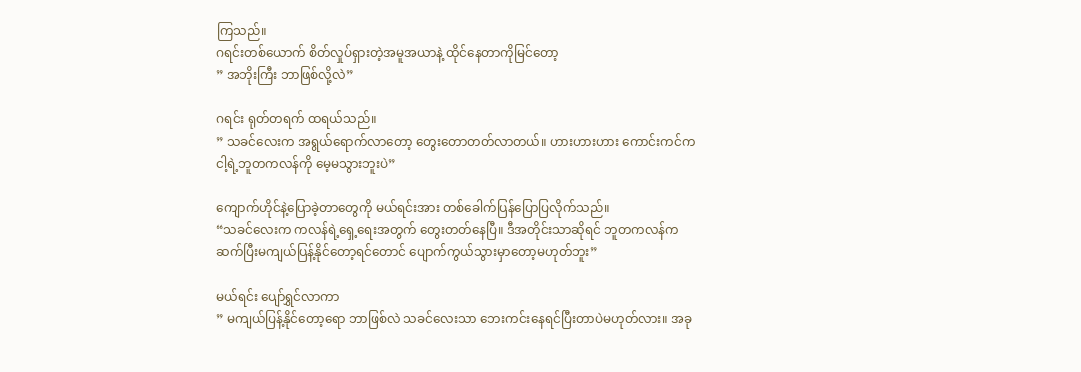ကြသည်။
ဂရင်းတစ်ယောက် စိတ်လှုပ်ရှားတဲ့အမူအယာနဲ့ ထိုင်နေတာကိုမြင်တော့
” အဘိုးကြီး ဘာဖြစ်လို့လဲ”

ဂရင်း ရုတ်တရက် ထရယ်သည်။
” သခင်လေးက အရွယ်ရောက်လာတော့ တွေးတောတတ်လာတယ်။ ဟားဟားဟား ကောင်းကင်က ငါ့ရဲ့ဘူတကလန်ကို မေ့မသွားဘူးပဲ”

ကျောက်ဟိုင်နဲ့ပြောခဲ့တာတွေကို မယ်ရင်းအား တစ်ခေါက်ပြန်ပြောပြလိုက်သည်။
“သခင်လေးက ကလန်ရဲ့ရှေ့ရေးအတွက် တွေးတတ်နေပြီ။ ဒီအတိုင်းသာဆိုရင် ဘူတကလန်က ဆက်ပြီးမကျယ်ပြန့်နိုင်တော့ရင်တောင် ပျောက်ကွယ်သွားမှာတော့မဟုတ်ဘူး”

မယ်ရင်း ပျော်ရွှင်လာကာ
” မကျယ်ပြန့်နိုင်တော့ရော ဘာဖြစ်လဲ သခင်လေးသာ ဘေးကင်းနေရင်ပြီးတာပဲမဟုတ်လား။ အခု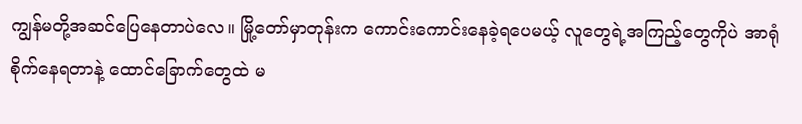ကျွန်မတို့အဆင်ပြေနေတာပဲလေ။ မြို့တော်မှာတုန်းက ကောင်းကောင်းနေခဲ့ရပေမယ့် လူတွေရဲ့အကြည့်တွေကိုပဲ အာရုံစိုက်နေရတာနဲ့ ထောင်ခြောက်တွေထဲ မ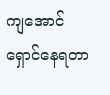ကျအောင်ရှောင်နေရတာ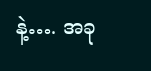နဲ့…. အခု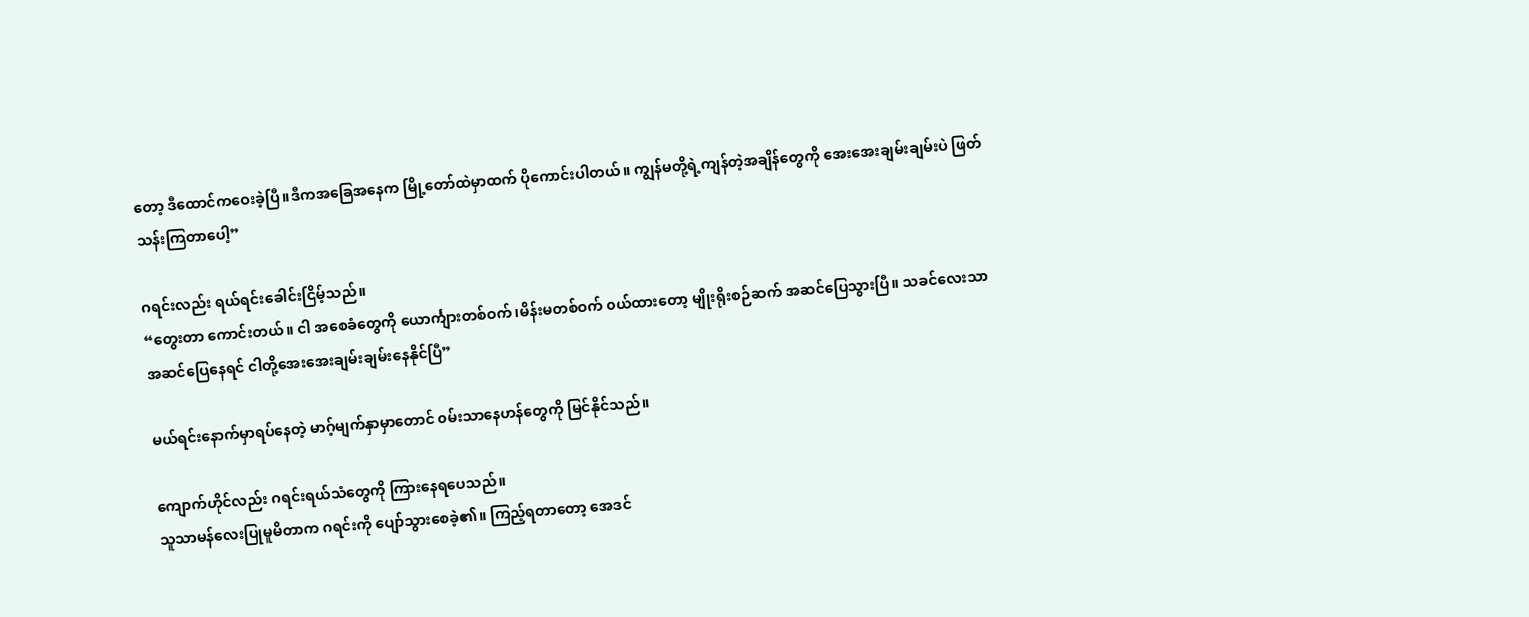တော့ ဒီထောင်ကဝေးခဲ့ပြီ။ဒီကအခြေအနေက မြို့တော်ထဲမှာထက် ပိုကောင်းပါတယ်။ ကျွန်မတို့ရဲ့ကျန်တဲ့အချိန်တွေကို အေးအေးချမ်းချမ်းပဲ ဖြတ်သန်းကြတာပေါ့”

ဂရင်းလည်း ရယ်ရင်းခေါင်းငြိမ့်သည်။
“တွေးတာ ကောင်းတယ်။ ငါ အစေခံတွေကို ယောင်္ကျားတစ်ဝက်၊မိန်းမတစ်ဝက် ၀ယ်ထားတော့ မျိုးရိုးစဉ်ဆက် အဆင်ပြေသွားပြီ။ သခင်လေးသာ အဆင်ပြေနေရင် ငါတို့အေးအေးချမ်းချမ်းနေနိုင်ပြီ”

မယ်ရင်းနောက်မှာရပ်နေတဲ့ မာဂ့်မျက်နှာမှာတောင် ၀မ်းသာနေဟန်တွေကို မြင်နိုင်သည်။

ကျောက်ဟိုင်လည်း ဂရင်းရယ်သံတွေကို ကြားနေရပေသည်။
သူသာမန်လေးပြုမူမိတာက ဂရင်းကို ပျော်သွားစေခဲ့၏။ ကြည့်ရတာတော့ အေဒင်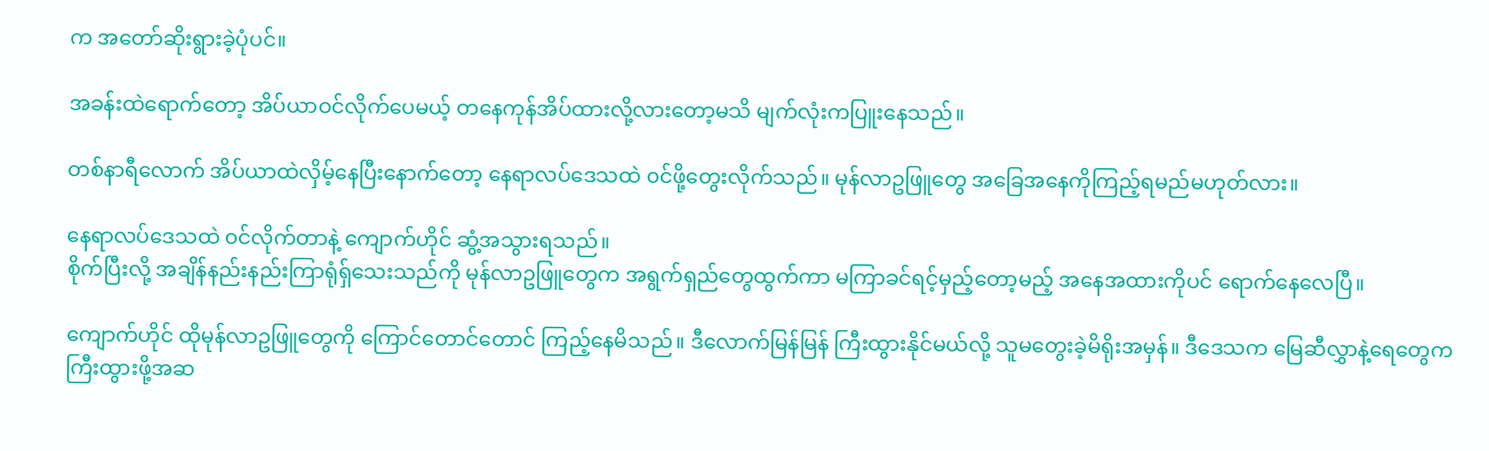က အတော်ဆိုးရွားခဲ့ပုံပင်။

အခန်းထဲရောက်တော့ အိပ်ယာဝင်လိုက်ပေမယ့် တနေကုန်အိပ်ထားလို့လားတော့မသိ မျက်လုံးကပြူးနေသည်။

တစ်နာရီလောက် အိပ်ယာထဲလှိမ့်နေပြီးနောက်တော့ နေရာလပ်ဒေသထဲ ၀င်ဖို့တွေးလိုက်သည်။ မုန်လာဥဖြူတွေ အခြေအနေကိုကြည့်ရမည်မဟုတ်လား။

နေရာလပ်ဒေသထဲ ၀င်လိုက်တာနဲ့ ကျောက်ဟိုင် ဆွံ့အသွားရသည်။
စိုက်ပြီးလို့ အချိန်နည်းနည်းကြာရုံရ်ှသေးသည်ကို မုန်လာဥဖြူတွေက အရွက်ရှည်တွေထွက်ကာ မကြာခင်ရင့်မှည့်တော့မည့် အနေအထားကိုပင် ရောက်နေလေပြီ။

ကျောက်ဟိုင် ထိုမုန်လာဥဖြူတွေကို ကြောင်တောင်တောင် ကြည့်နေမိသည်။ ဒီလောက်မြန်မြန် ကြီးထွားနိုင်မယ်လို့ သူမတွေးခဲ့မိရိုးအမှန်။ ဒီဒေသက မြေဆီလွှာနဲ့ရေတွေက ကြီးထွားဖို့အဆ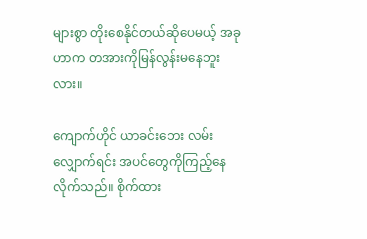များစွာ တိုးစေနိုင်တယ်ဆိုပေမယ့် အခုဟာက တအားကိုမြန်လွန်းမနေဘူးလား။

ကျောက်ဟိုင် ယာခင်းဘေး လမ်းလျှောက်ရင်း အပင်တွေကိုကြည့်နေလိုက်သည်။ စိုက်ထား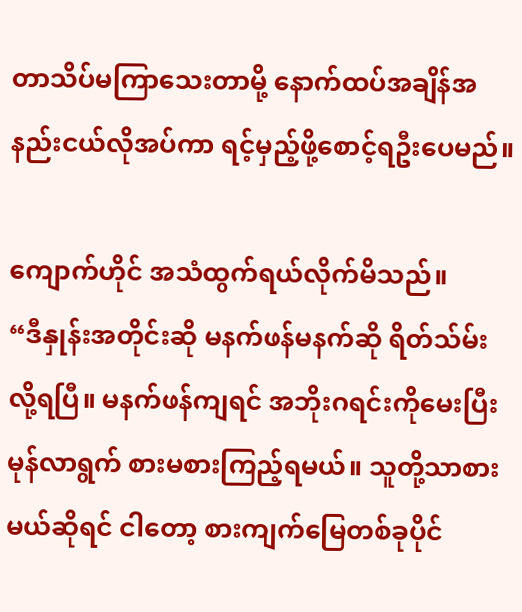တာသိပ်မကြာသေးတာမို့ နောက်ထပ်အချိန်အနည်းငယ်လိုအပ်ကာ ရင့်မှည့်ဖို့စောင့်ရဦးပေမည်။

ကျောက်ဟိုင် အသံထွက်ရယ်လိုက်မိသည်။
“ဒီနှုန်းအတိုင်းဆို မနက်ဖန်မနက်ဆို ရိတ်သ်မ်းလို့ရပြီ။ မနက်ဖန်ကျရင် အဘိုးဂရင်းကိုမေးပြီး မုန်လာရွက် စားမစားကြည့်ရမယ်။ သူတို့သာစားမယ်ဆိုရင် ငါတော့ စားကျက်မြေတစ်ခုပိုင်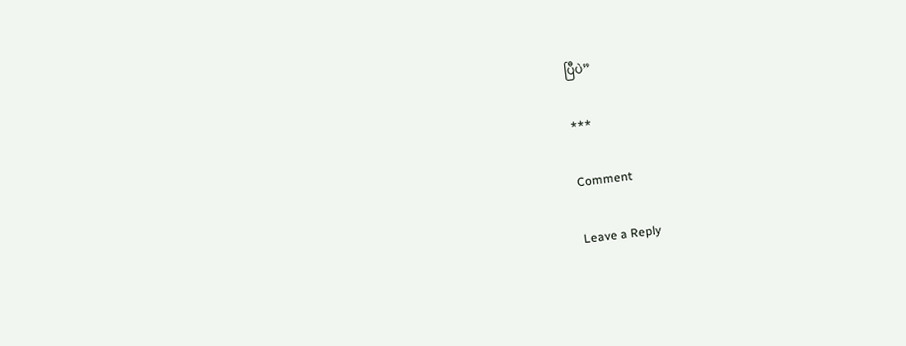ပြီပဲ”

***

Comment

Leave a Reply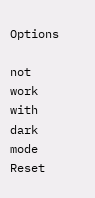Options

not work with dark mode
Reset